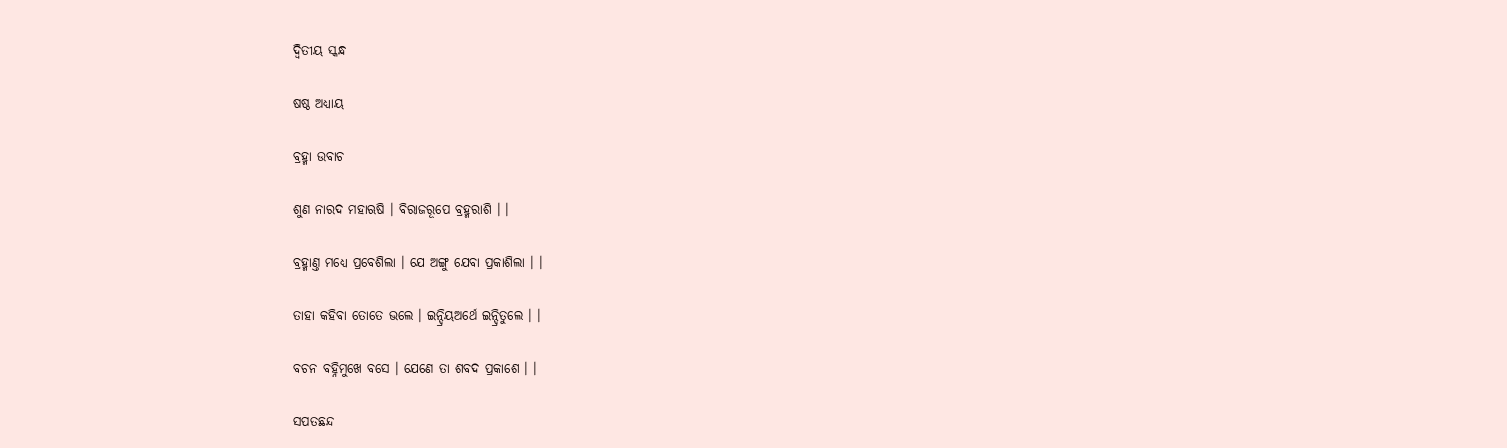ଦ୍ଵିତୀୟ ସ୍କନ୍ଧ

ଷଷ୍ଠ ଅଧ୍ୟାୟ

ବ୍ରହ୍ମା ଉବାଚ

ଶୁଣ ନାରଦ ମହାଋଷି । ବିରାଜରୂପେ ବ୍ରହ୍ମରାଶି । ।

ବ୍ରହ୍ମାଣ୍ତ ମଧ୍ୟେ ପ୍ରବେଶିଲା । ଯେ ଅଙ୍ଗୁ ଯେବା ପ୍ରକାଶିଲା । ।

ତାହା କହିବା ତୋତେ ଭଲେ । ଇନ୍ଦ୍ରିୟଅର୍ଥେ ଇନ୍ଦ୍ରିତୁଲେ । ।

ବଚନ ବହ୍ନିମୁଖେ ବସେ । ଯେଣେ ତା ଶବଦ ପ୍ରକାଶେ । ।

ସପତଛନ୍ଦ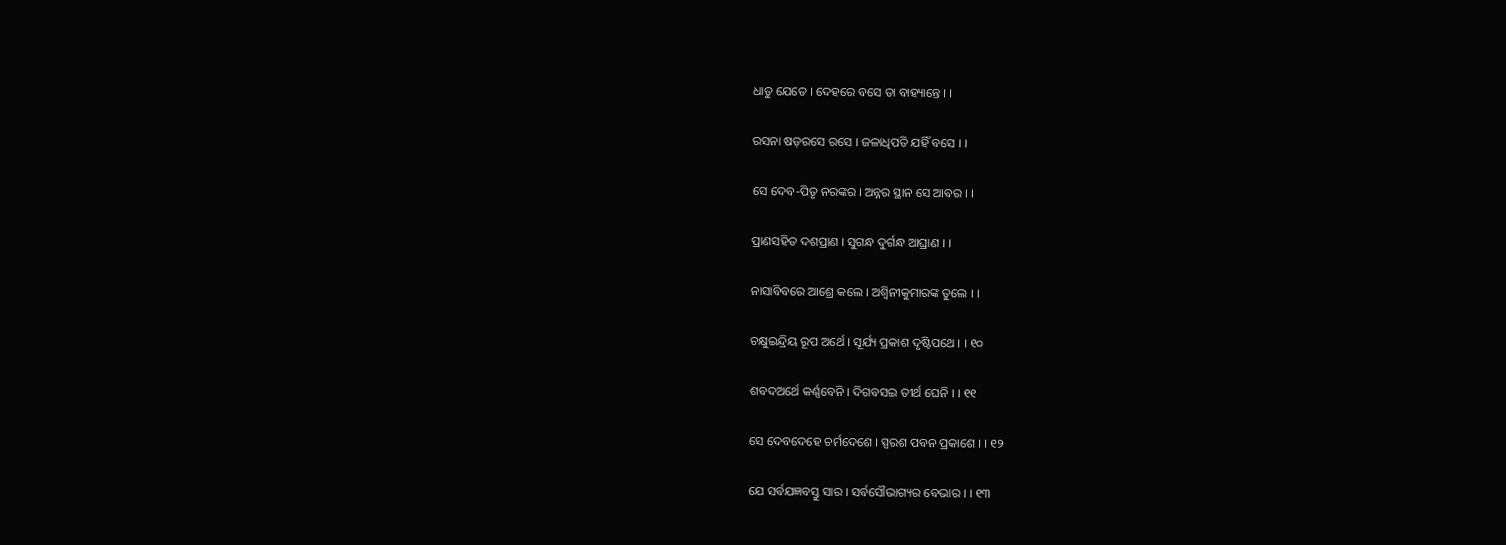ଧାତୁ ଯେତେ । ଦେହରେ ବସେ ତା ବାହ୍ୟାନ୍ତେ । ।

ରସନା ଷଡ଼ରସେ ରସେ । ଜଳାଧିପତି ଯହିଁ ବସେ । ।

ସେ ଦେବ-ପିତୃ ନରଙ୍କର । ଅନ୍ନର ସ୍ଥାନ ସେ ଆବର । ।

ପ୍ରାଣସହିତ ଦଶପ୍ରାଣ । ସୁଗନ୍ଧ ଦୁର୍ଗନ୍ଧ ଆଘ୍ରାଣ । ।

ନାସାବିବରେ ଆଶ୍ରେ କଲେ । ଅଶ୍ୱିନୀକୁମାରଙ୍କ ତୁଲେ । ।

ଚକ୍ଷୁଇନ୍ଦ୍ରିୟ ରୂପ ଅର୍ଥେ । ସୂର୍ଯ୍ୟ ପ୍ରକାଶ ଦୃଷ୍ଟିପଥେ । । ୧୦

ଶବଦଅର୍ଥେ କର୍ଣ୍ଣବେନି । ଦିଗବସଇ ତୀର୍ଥ ଘେନି । । ୧୧

ସେ ଦେବଦେହେ ଚର୍ମଦେଶେ । ସ୍ପରଶ ପବନ ପ୍ରକାଶେ । । ୧୨

ଯେ ସର୍ବଯଜ୍ଞବସ୍ତୁ ସାର । ସର୍ବସୌଭାଗ୍ୟର ବେଭାର । । ୧୩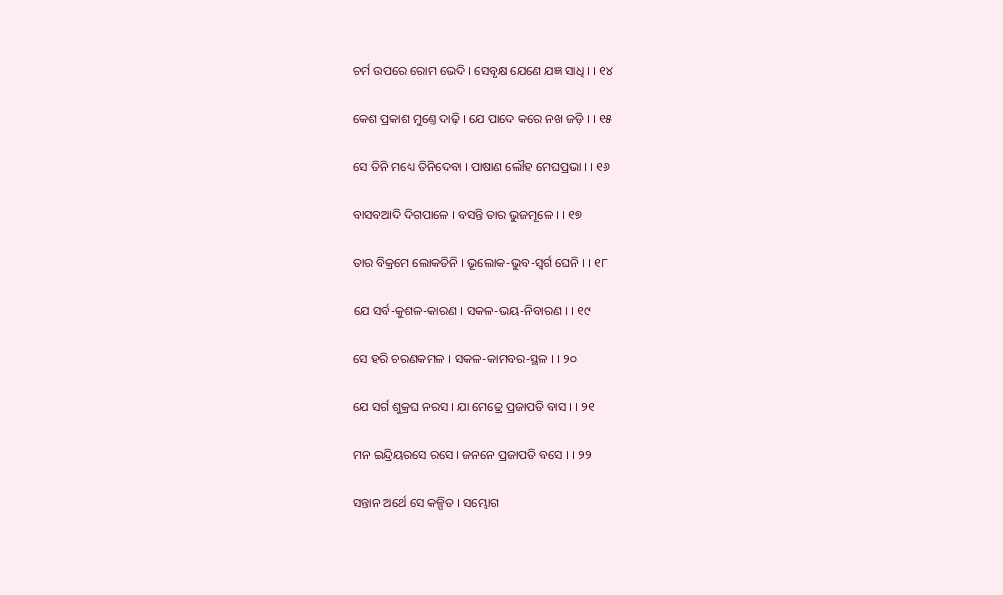ଚର୍ମ ଉପରେ ରୋମ ଭେଦି । ସେବୃକ୍ଷ ଯେଣେ ଯଜ୍ଞ ସାଧି । । ୧୪

କେଶ ପ୍ରକାଶ ମୁଣ୍ତେ ଦାଢ଼ି । ଯେ ପାଦେ କରେ ନଖ ଜଡ଼ି । । ୧୫

ସେ ତିନି ମଧ୍ୟେ ତିନିଦେବା । ପାଷାଣ ଲୌହ ମେଘପ୍ରଭା । । ୧୬

ବାସବଆଦି ଦିଗପାଳେ । ବସନ୍ତି ତାର ଭୁଜମୂଳେ । । ୧୭

ତାର ବିକ୍ରମେ ଲୋକତିନି । ଭୂଲୋକ-ଭୁବ-ସ୍ୱର୍ଗ ଘେନି । । ୧୮

ଯେ ସର୍ବ-କୁଶଳ-କାରଣ । ସକଳ-ଭୟ-ନିବାରଣ । । ୧୯

ସେ ହରି ଚରଣକମଳ । ସକଳ-କାମବର-ସ୍ଥଳ । । ୨୦

ଯେ ସର୍ଗ ଶୁକ୍ରଘ ନରସ । ଯା ମେଢ୍ରେ ପ୍ରଜାପତି ବାସ । । ୨୧

ମନ ଇନ୍ଦ୍ରିୟରସେ ରସେ । ଜନନେ ପ୍ରଜାପତି ବସେ । । ୨୨

ସନ୍ତାନ ଅର୍ଥେ ସେ କଳ୍ପିତ । ସମ୍ଭୋଗ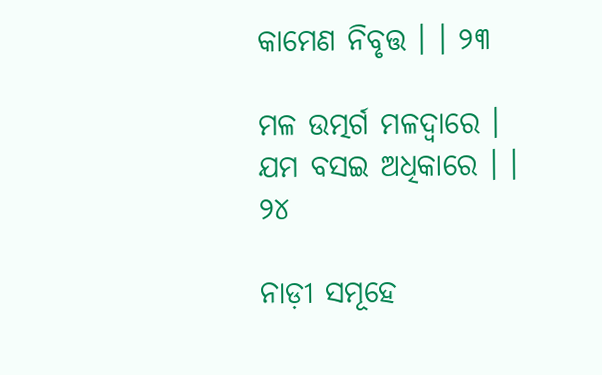କାମେଣ ନିବୃତ୍ତ । । ୨୩

ମଳ ଉତ୍ମର୍ଗ ମଳଦ୍ୱାରେ । ଯମ ବସଇ ଅଧିକାରେ । । ୨୪

ନାଡ଼ୀ ସମୂହେ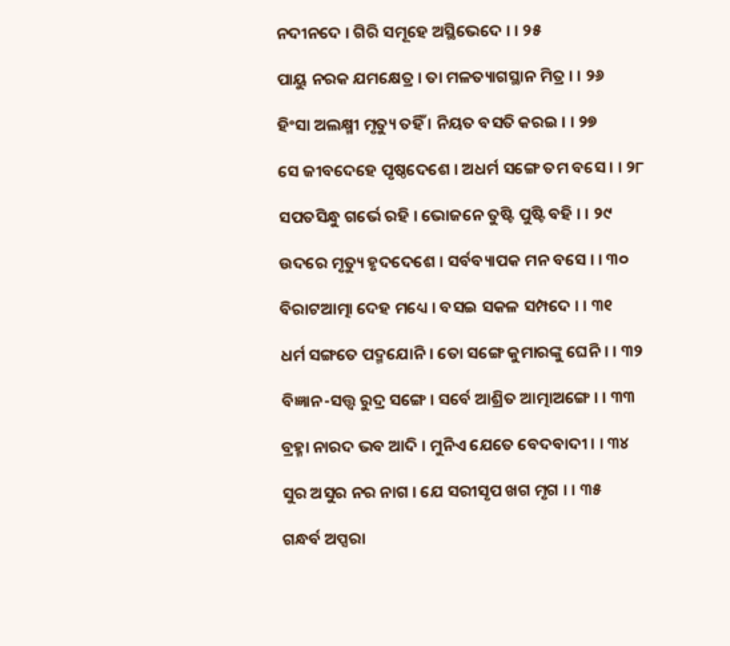ନଦୀନଦେ । ଗିରି ସମୂହେ ଅସ୍ଥିଭେଦେ । । ୨୫

ପାୟୁ ନରକ ଯମକ୍ଷେତ୍ର । ତା ମଳତ୍ୟାଗସ୍ଥାନ ମିତ୍ର । । ୨୬

ହିଂସା ଅଲକ୍ଷ୍ମୀ ମୃତ୍ୟୁ ତହିଁ । ନିୟତ ବସତି କରଇ । । ୨୭

ସେ ଜୀବଦେହେ ପୃଷ୍ଠଦେଶେ । ଅଧର୍ମ ସଙ୍ଗେ ତମ ବସେ । । ୨୮

ସପତସିନ୍ଧୁ ଗର୍ଭେ ରହି । ଭୋଜନେ ତୁଷ୍ଟି ପୁଷ୍ଟି ବହି । । ୨୯

ଉଦରେ ମୃତ୍ୟୁ ହୃଦଦେଶେ । ସର୍ବବ୍ୟାପକ ମନ ବସେ । । ୩୦

ବିରାଟଆତ୍ମା ଦେହ ମଧ୍ୟେ । ବସଇ ସକଳ ସମ୍ପଦେ । । ୩୧

ଧର୍ମ ସଙ୍ଗତେ ପଦ୍ମଯୋନି । ତୋ ସଙ୍ଗେ କୁମାରଙ୍କୁ ଘେନି । । ୩୨

ବିଜ୍ଞାନ-ସତ୍ତ୍ଵ ରୁଦ୍ର ସଙ୍ଗେ । ସର୍ବେ ଆଶ୍ରିତ ଆତ୍ମାଅଙ୍ଗେ । । ୩୩

ବ୍ରହ୍ମା ନାରଦ ଭବ ଆଦି । ମୁନିଏ ଯେତେ ବେଦବାଦୀ । । ୩୪

ସୁର ଅସୁର ନର ନାଗ । ଯେ ସରୀସୃପ ଖଗ ମୃଗ । । ୩୫

ଗନ୍ଧର୍ବ ଅପ୍ସରା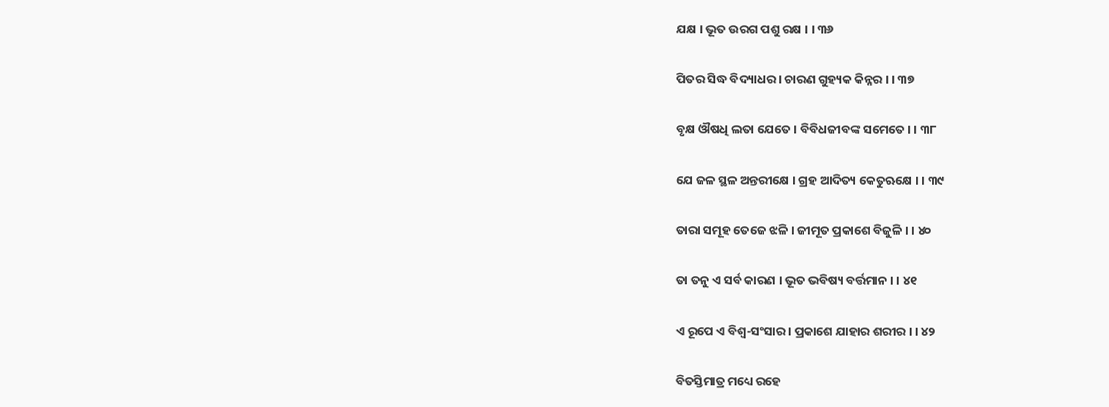ଯକ୍ଷ । ଭୂତ ଉରଗ ପଶୁ ରକ୍ଷ । । ୩୬

ପିତର ସିଦ୍ଧ ବିଦ୍ୟାଧର । ଚାରଣ ଗୁହ୍ୟକ କିନ୍ନର । । ୩୭

ବୃକ୍ଷ ଔଷଧି ଲତା ଯେତେ । ବିବିଧଜୀବଙ୍କ ସମେତେ । । ୩୮

ଯେ ଜଳ ସ୍ଥଳ ଅନ୍ତରୀକ୍ଷେ । ଗ୍ରହ ଆଦିତ୍ୟ କେତୁଋକ୍ଷେ । । ୩୯

ତାରା ସମୂହ ତେଜେ ଝଳି । ଜୀମୂତ ପ୍ରକାଶେ ବିଜୁଳି । । ୪୦

ତା ତନୁ ଏ ସର୍ବ କାରଣ । ଭୂତ ଭବିଷ୍ୟ ବର୍ତ୍ତମାନ । । ୪୧

ଏ ରୂପେ ଏ ବିଶ୍ୱ-ସଂସାର । ପ୍ରକାଶେ ଯାହାର ଶରୀର । । ୪୨

ବିତସ୍ତିମାତ୍ର ମଧ୍ୟେ ରହେ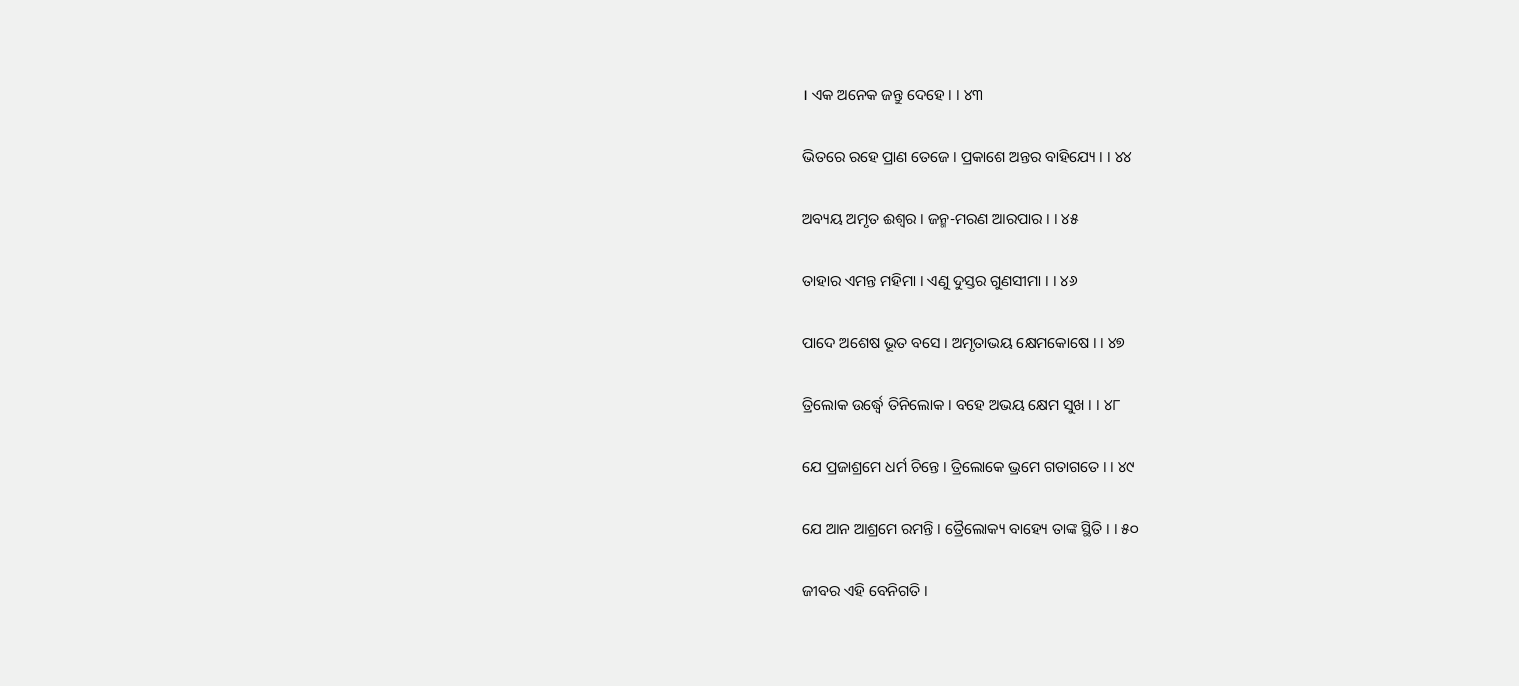। ଏକ ଅନେକ ଜନ୍ତୁ ଦେହେ । । ୪୩

ଭିତରେ ରହେ ପ୍ରାଣ ତେଜେ । ପ୍ରକାଶେ ଅନ୍ତର ବାହିଯ୍ୟେ । । ୪୪

ଅବ୍ୟୟ ଅମୃତ ଈଶ୍ୱର । ଜନ୍ମ-ମରଣ ଆରପାର । । ୪୫

ତାହାର ଏମନ୍ତ ମହିମା । ଏଣୁ ଦୁସ୍ତର ଗୁଣସୀମା । । ୪୬

ପାଦେ ଅଶେଷ ଭୂତ ବସେ । ଅମୃତାଭୟ କ୍ଷେମକୋଷେ । । ୪୭

ତ୍ରିଲୋକ ଉର୍ଦ୍ଧ୍ୱେ ତିନିଲୋକ । ବହେ ଅଭୟ କ୍ଷେମ ସୁଖ । । ୪୮

ଯେ ପ୍ରଜାଶ୍ରମେ ଧର୍ମ ଚିନ୍ତେ । ତ୍ରିଲୋକେ ଭ୍ରମେ ଗତାଗତେ । । ୪୯

ଯେ ଆନ ଆଶ୍ରମେ ରମନ୍ତି । ତ୍ରୈଲୋକ୍ୟ ବାହ୍ୟେ ତାଙ୍କ ସ୍ଥିତି । । ୫୦

ଜୀବର ଏହି ବେନିଗତି ।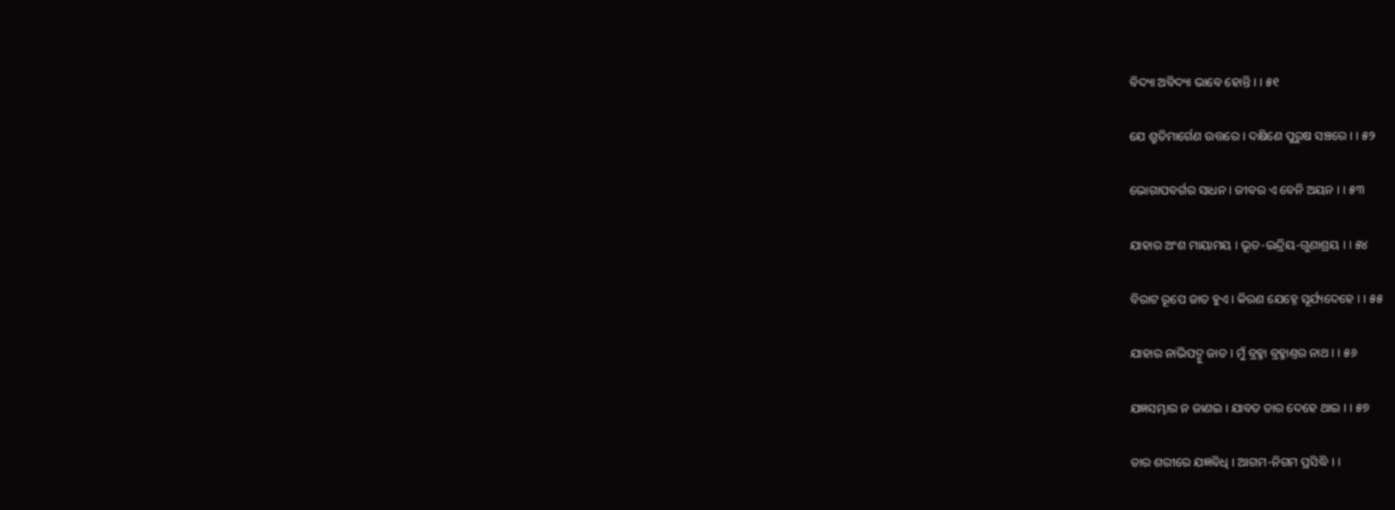ବିଦ୍ୟା ଅବିଦ୍ୟା ଭାବେ ହୋନ୍ତି । । ୫୧

ଯେ ଶ୍ରୁତିମାର୍ଗେଣ ଉତ୍ତରେ । ଦକ୍ଷିଣେ ପୁରୁଷ ସଞ୍ଚରେ । । ୫୨

ଭୋଗାପବର୍ଗର ସାଧନ । ଜୀବର ଏ ବେନି ଅୟନ । । ୫୩

ଯାହାର ଅଂଶ ମାୟାମୟ । ଭୂତ-ଇନ୍ଦ୍ରିୟ-ଗୁଣାଶ୍ରୟ । । ୫୪

ବିରାଟ ରୂପେ ଜାତ ହୁଏ । କିରଣ ଯେହ୍ନେ ସୂର୍ଯ୍ୟଦେହେ । । ୫୫

ଯାହାର ନାଭିପଦ୍ମୁ ଜାତ । ମୁଁ ବ୍ରହ୍ମା ବ୍ରହ୍ମାଣ୍ତର ନାଥ । । ୫୬

ଯଜ୍ଞସମ୍ଭାର ନ ଜାଣଇ । ଯାବତ ତାର ଦେହେ ଥାଇ । । ୫୭

ତାର ଶରୀରେ ଯଜ୍ଞବିଧି । ଆଗମ-ନିଗମ ପ୍ରସିଦ୍ଧି । ।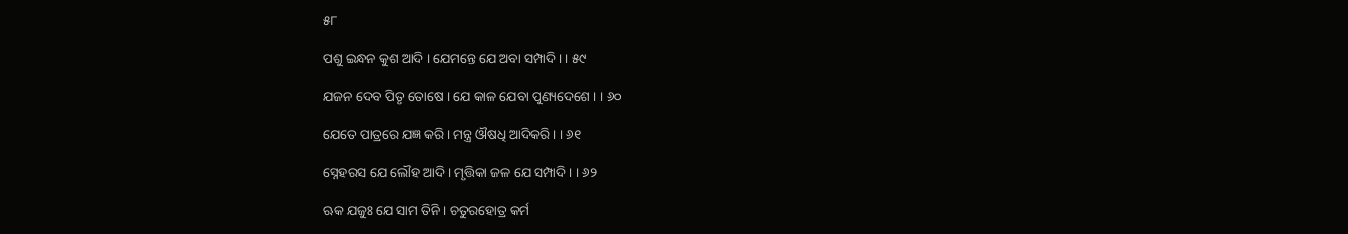୫୮

ପଶୁ ଇନ୍ଧନ କୁଶ ଆଦି । ଯେମନ୍ତେ ଯେ ଅବା ସମ୍ପାଦି । । ୫୯

ଯଜନ ଦେବ ପିତୃ ତୋଷେ । ଯେ କାଳ ଯେବା ପୁଣ୍ୟଦେଶେ । । ୬୦

ଯେତେ ପାତ୍ରରେ ଯଜ୍ଞ କରି । ମନ୍ତ୍ର ଔଷଧି ଆଦିକରି । । ୬୧

ସ୍ନେହରସ ଯେ ଲୌହ ଆଦି । ମୃତ୍ତିକା ଜଳ ଯେ ସମ୍ପାଦି । । ୬୨

ଋକ ଯଜୁଃ ଯେ ସାମ ତିନି । ଚତୁରହୋତ୍ର କର୍ମ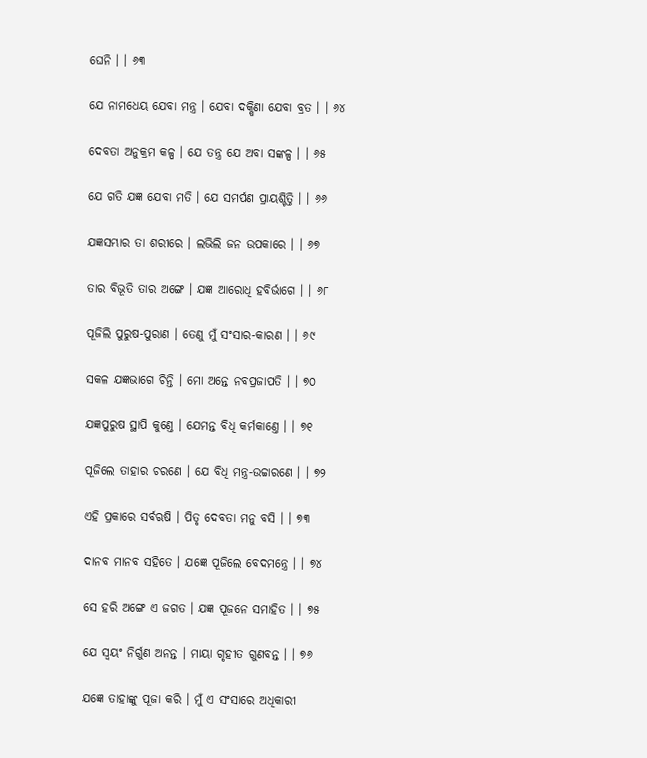ଘେନି । । ୬୩

ଯେ ନାମଧେୟ ଯେବା ମନ୍ତ୍ର । ଯେବା ଦକ୍ଷିଣା ଯେବା ବ୍ରତ । । ୬୪

ଦେବତା ଅନୁକ୍ରମ କଳ୍ପ । ଯେ ତନ୍ତ୍ର ଯେ ଅବା ସଙ୍କଳ୍ପ । । ୬୫

ଯେ ଗତି ଯଜ୍ଞ ଯେବା ମତି । ଯେ ସମର୍ପଣ ପ୍ରାୟଶ୍ଚିତ୍ତି । । ୬୬

ଯଜ୍ଞସମ୍ଭାର ତା ଶରୀରେ । ଲଭିଲି ଜନ ଉପକାରେ । । ୬୭

ତାର ବିଭୂତି ତାର ଅଙ୍ଗେ । ଯଜ୍ଞ ଆରୋଧି ହବିର୍ଭାଗେ । । ୬୮

ପୂଜିଲି ପୁରୁଷ-ପୁରାଣ । ତେଣୁ ମୁଁ ସଂସାର-କାରଣ । । ୬୯

ସକଳ ଯଜ୍ଞଭାଗେ ଚିନ୍ତି । ମୋ ଅନ୍ତେ ନବପ୍ରଜାପତି । । ୭୦

ଯଜ୍ଞପୁରୁଷ ସ୍ଥାପି କୁଣ୍ତେ । ଯେମନ୍ତ ବିଧି କର୍ମକାଣ୍ତେ । । ୭୧

ପୂଜିଲେ ତାହାର ଚରଣେ । ଯେ ବିଧି ମନ୍ତ୍ର-ଉଚ୍ଚାରଣେ । । ୭୨

ଏହି ପ୍ରକାରେ ସର୍ବଋଷି । ପିତୃ ଦେବତା ମନୁ ବସି । । ୭୩

ଦାନବ ମାନବ ସହିତେ । ଯଜ୍ଞେ ପୂଜିଲେ ବେଦମନ୍ତ୍ରେ । । ୭୪

ସେ ହରି ଅଙ୍ଗେ ଏ ଜଗତ । ଯଜ୍ଞ ପୂଜନେ ସମାହିତ । । ୭୫

ଯେ ସ୍ୱୟଂ ନିର୍ଗୁଣ ଅନନ୍ତ । ମାୟା ଗୃହୀତ ଗୁଣବନ୍ତ । । ୭୬

ଯଜ୍ଞେ ତାହାଙ୍କୁ ପୂଜା କରି । ମୁଁ ଏ ସଂସାରେ ଅଧିକାରୀ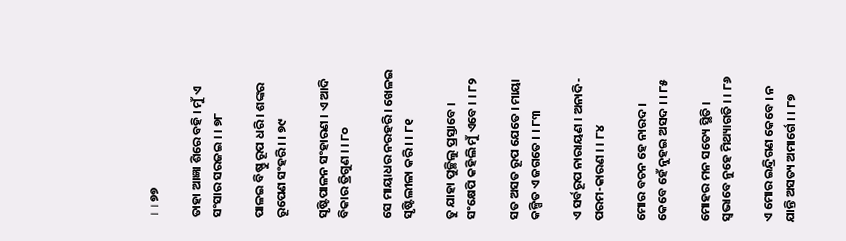। । ୭୭

ତାହା ଆଜ୍ଞା ଶିରେ ବହି । ମୁଁ ଏ ସଂସାର ସରଜଇ । । ୭୮

ପାଳଇ ବିଷ୍ଣୁ ରୂପ ଧରି । ଶଙ୍କର ରୂପେଣ ସଂହରି । । ୭୯

ସୃଷ୍ଟିପାଳନ ସଂହାରଣ । ଏ ଆଦି ବିକାର ତ୍ରିଗୁଣ । । ୮୦

ସେ ମାୟାଧର ନରହରି । ଖେଳଇ ସୃଷ୍ଟିଲୀଳା କରି । । ୮୧

ତୁ ଯାହା ପୁଚ୍ଛିଲୁ ପ୍ରସ୍ତାବେ । ସଂକ୍ଷେପି କହିଲି ମୁଁ ଏବେ । । ୮୨

ସତ ଅସତ ରୂପ ଯେତେ । ମାୟା କଳ୍ପିତ ଏ ଜଗତେ । । ୮୩

ଏ ସର୍ବରୂପ ନାରାୟଣ । ଅନାଦି-ପରମ-କାରଣ । । ୮୪

ମୋର ବଚନ ହେ ନାରଦ । କେବେ ହେଁ ନୁହଇ ଅସଦ । । ୮୫

ମୋହର ମନ ସତ୍ୟେ ସ୍ଥିତି । ସ୍ୱଭାବେ ନୁହେ ମିଥ୍ୟାଗତି । । ୮୬

ଏ ମୋର ଇନ୍ଦ୍ରିଗଣ କେବେ । ନ ଯାନ୍ତି ଅସତ୍ୟ ଅମାର୍ଗେ । । ୮୭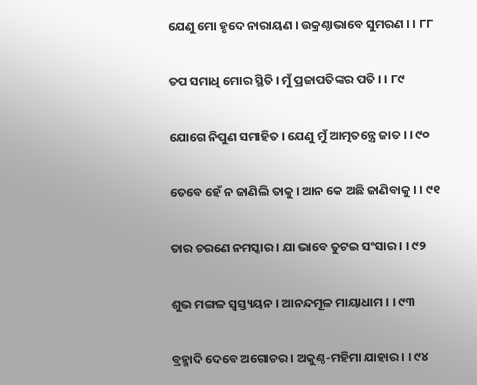ଯେଣୁ ମୋ ହୃଦେ ନାରାୟଣ । ଉକ୍ରଣ୍ଠାଭାବେ ସୁମରଣ । । ୮୮

ତପ ସମାଧି ମୋର ସ୍ଥିତି । ମୁଁ ପ୍ରଜାପତିଙ୍କର ପତି । । ୮୯

ଯୋଗେ ନିପୁଣ ସମାହିତ । ଯେଣୁ ମୁଁ ଆତ୍ମତନ୍ତ୍ରେ ଜାତ । । ୯୦

ତେବେ ହେଁ ନ ଜାଣିଲି ତାକୁ । ଆନ କେ ଅଛି ଜାଣିବାକୁ । । ୯୧

ତାର ଚରଣେ ନମସ୍କାର । ଯା ଭାବେ ତୁଟଇ ସଂସାର । । ୯୨

ଶୁଭ ମଙ୍ଗଳ ସ୍ୱସ୍ତ୍ୟୟନ । ଆନନ୍ଦମୂଳ ମାୟାଧାମ । । ୯୩

ବ୍ରହ୍ମାଦି ଦେବେ ଅଗୋଚର । ଅକୁଣ୍ଠ-ମହିମା ଯାହାର । । ୯୪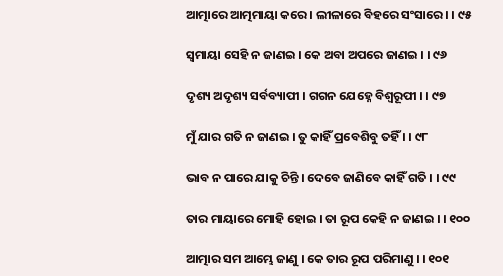ଆତ୍ମାରେ ଆତ୍ମମାୟା କରେ । ଲୀଳାରେ ବିହରେ ସଂସାରେ । । ୯୫

ସ୍ୱମାୟା ସେହି ନ ଜାଣଇ । କେ ଅବା ଅପରେ ଜାଣଇ । । ୯୬

ଦୃଶ୍ୟ ଅଦୃଶ୍ୟ ସର୍ବବ୍ୟାପୀ । ଗଗନ ଯେହ୍ନେ ବିଶ୍ୱରୂପୀ । । ୯୭

ମୁଁ ଯାର ଗତି ନ ଜାଣଇ । ତୁ କାହିଁ ପ୍ରବେଶିବୁ ତହିଁ । । ୯୮

ଭାବ ନ ପାରେ ଯାକୁ ଚିନ୍ତି । ଦେବେ ଜାଣିବେ କାହିଁ ଗତି । । ୯୯

ତାର ମାୟାରେ ମୋହି ହୋଇ । ତା ରୂପ କେହି ନ ଜାଣଇ । । ୧୦୦

ଆତ୍ମାର ସମ ଆମ୍ଭେ ଜାଣୁ । କେ ତାର ରୂପ ପରିମାଣୁ । । ୧୦୧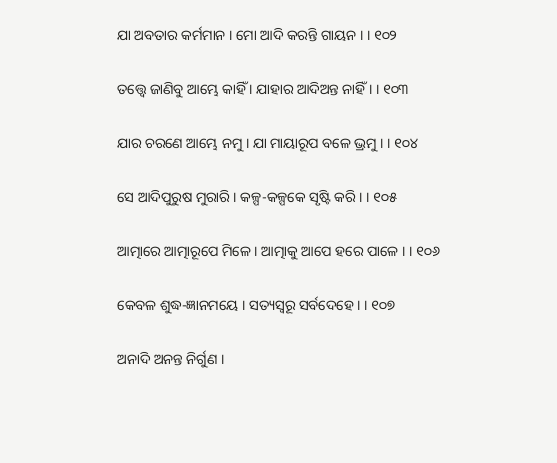ଯା ଅବତାର କର୍ମମାନ । ମୋ ଆଦି କରନ୍ତି ଗାୟନ । । ୧୦୨

ତତ୍ତ୍ବେ ଜାଣିବୁ ଆମ୍ଭେ କାହିଁ । ଯାହାର ଆଦିଅନ୍ତ ନାହିଁ । । ୧୦୩

ଯାର ଚରଣେ ଆମ୍ଭେ ନମୁ । ଯା ମାୟାରୂପ ବଳେ ଭ୍ରମୁ । । ୧୦୪

ସେ ଆଦିପୁରୁଷ ମୁରାରି । କଳ୍ପ-କଳ୍ପକେ ସୃଷ୍ଟି କରି । । ୧୦୫

ଆତ୍ମାରେ ଆତ୍ମାରୂପେ ମିଳେ । ଆତ୍ମାକୁ ଆପେ ହରେ ପାଳେ । । ୧୦୬

କେବଳ ଶୁଦ୍ଧ-ଜ୍ଞାନମୟେ । ସତ୍ୟସ୍ୱରୂ ସର୍ବଦେହେ । । ୧୦୭

ଅନାଦି ଅନନ୍ତ ନିର୍ଗୁଣ ।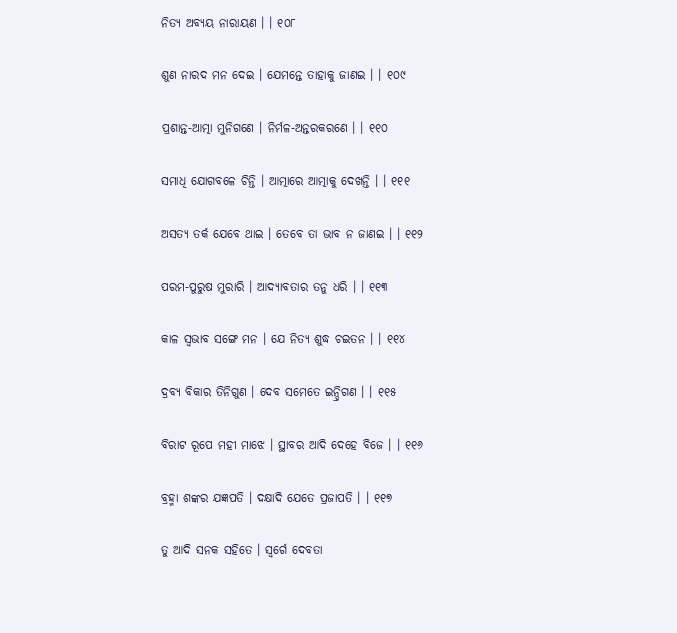ନିତ୍ୟ ଅବ୍ୟୟ ନାରାୟଣ । । ୧୦୮

ଶୁଣ ନାରଦ ମନ ଦେଇ । ଯେମନ୍ତେ ତାହାକୁ ଜାଣଇ । । ୧୦୯

ପ୍ରଶାନ୍ତ-ଆତ୍ମା ମୁନିଗଣେ । ନିର୍ମଳ-ଅନ୍ତରକରଣେ । । ୧୧୦

ସମାଧି ଯୋଗବଳେ ଚିନ୍ତି । ଆତ୍ମାରେ ଆତ୍ମାକୁ ଦେଖନ୍ତି । । ୧୧୧

ଅସତ୍ୟ ତର୍କ ଯେବେ ଥାଇ । ତେବେ ତା ଭାବ ନ ଜାଣଇ । । ୧୧୨

ପରମ-ପୁରୁଷ ମୁରାରି । ଆଦ୍ୟାବତାର ତନୁ ଧରି । । ୧୧୩

କାଳ ସ୍ୱଭାବ ସଙ୍ଗେ ମନ । ଯେ ନିତ୍ୟ ଶୁଦ୍ଧ ଚଇତନ । । ୧୧୪

ଦ୍ରବ୍ୟ ବିକାର ତିନିଗୁଣ । ଦେବ ସମେତେ ଇନ୍ଦ୍ରିଗଣ । । ୧୧୫

ବିରାଟ ରୂପେ ମହୀ ମାଝେ । ସ୍ଥାବର ଆଦି ଦେହେ ବିଜେ । । ୧୧୬

ବ୍ରହ୍ମା ଶଙ୍କର ଯଜ୍ଞପତି । ଦକ୍ଷାଦି ଯେତେ ପ୍ରଜାପତି । । ୧୧୭

ତୁ ଆଦି ସନକ ସହିତେ । ସ୍ୱର୍ଗେ ଦେବତା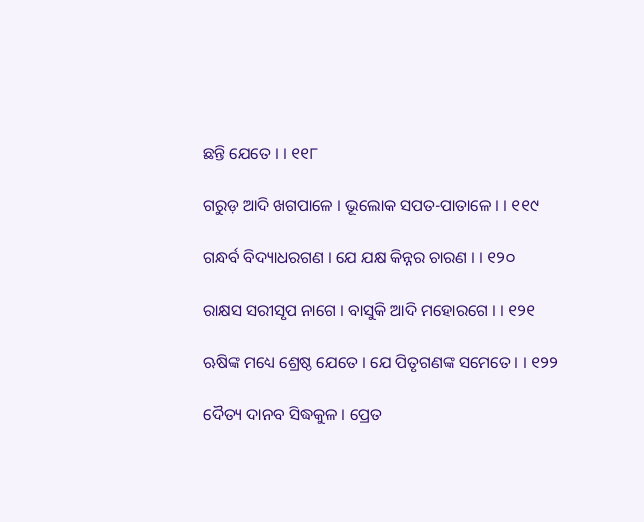ଛନ୍ତି ଯେତେ । । ୧୧୮

ଗରୁଡ଼ ଆଦି ଖଗପାଳେ । ଭୂଲୋକ ସପତ-ପାତାଳେ । । ୧୧୯

ଗନ୍ଧର୍ବ ବିଦ୍ୟାଧରଗଣ । ଯେ ଯକ୍ଷ କିନ୍ନର ଚାରଣ । । ୧୨୦

ରାକ୍ଷସ ସରୀସୃପ ନାଗେ । ବାସୁକି ଆଦି ମହୋରଗେ । । ୧୨୧

ଋଷିଙ୍କ ମଧ୍ୟେ ଶ୍ରେଷ୍ଠ ଯେତେ । ଯେ ପିତୃଗଣଙ୍କ ସମେତେ । । ୧୨୨

ଦୈତ୍ୟ ଦାନବ ସିଦ୍ଧକୁଳ । ପ୍ରେତ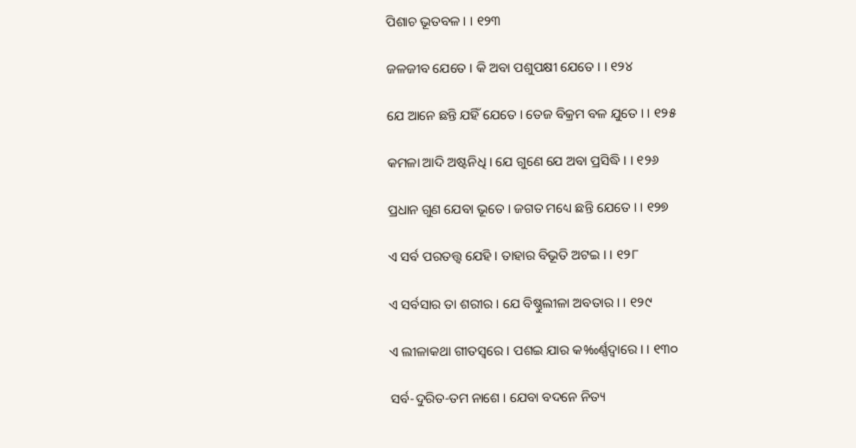ପିଶାଚ ଭୂତବଳ । । ୧୨୩

ଜଳଜୀବ ଯେତେ । କି ଅବା ପଶୁପକ୍ଷୀ ଯେତେ । । ୧୨୪

ଯେ ଆନେ ଛନ୍ତି ଯହିଁ ଯେତେ । ତେଜ ବିକ୍ରମ ବଳ ଯୁତେ । । ୧୨୫

କମଳା ଆଦି ଅଷ୍ଟନିଧି । ଯେ ଗୁଣେ ଯେ ଅବା ପ୍ରସିଦ୍ଧି । । ୧୨୬

ପ୍ରଧାନ ଗୁଣ ଯେବା ଭୂତେ । ଜଗତ ମଧ୍ୟେ ଛନ୍ତି ଯେତେ । । ୧୨୭

ଏ ସର୍ବ ପରତତ୍ତ୍ବ ଯେହି । ତାହାର ବିଭୂତି ଅଟଇ । । ୧୨୮

ଏ ସର୍ବସାର ତା ଶରୀର । ଯେ ବିଷ୍ଣୁଲୀଳା ଅବତାର । । ୧୨୯

ଏ ଲୀଳାକଥା ଗୀତସ୍ୱରେ । ପଶଇ ଯାର କ‰ର୍ଣ୍ଣଦ୍ବାରେ । । ୧୩୦

ସର୍ବ-ଦୁରିତ-ତମ ନାଶେ । ଯେବା ବଦନେ ନିତ୍ୟ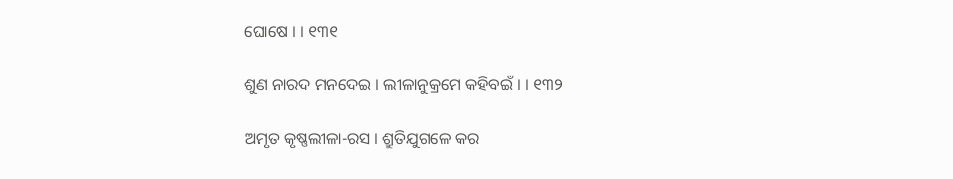ଘୋଷେ । । ୧୩୧

ଶୁଣ ନାରଦ ମନଦେଇ । ଲୀଳାନୁକ୍ରମେ କହିବଇଁ । । ୧୩୨

ଅମୃତ କୃଷ୍ଣଲୀଳା-ରସ । ଶ୍ରୁତିଯୁଗଳେ କର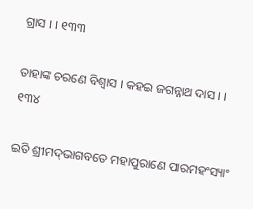ଗ୍ରାସ । । ୧୩୩

ତାହାଙ୍କ ଚରଣେ ବିଶ୍ୱାସ । କହଇ ଜଗନ୍ନାଥ ଦାସ । । ୧୩୪

ଇତି ଶ୍ରୀମଦ୍‌ଭାଗବତେ ମହାପୁରାଣେ ପାରମହଂସ୍ୟାଂ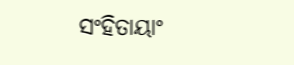ସଂହିତାୟାଂ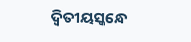ଦ୍ୱିତୀୟସ୍କନ୍ଧେ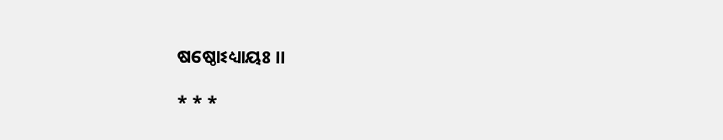ଷଷ୍ଠୋଽଧ୍ୟାୟଃ ।।

* * *